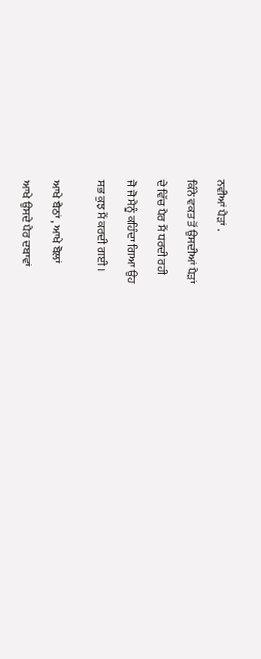ਨਵੀਆਂ ਪੈੜਾਂ .

ਕਿੰਨੇ ਵਕਤ ਤੋਂ ਉਸਦੀਆਂ ਪੈੜਾਂ

ਦੇ ਵਿੱਚ ਪੈਰ ਮੈਂ ਧਰਦੀ ਰਹੀ

ਜੋ ਜੋ ਮੈਨੂੰ ਕਹਿੰਦਾ ਗਿਆ ਉਹ

ਸਭ ਕੁਝ ਮੈਂ ਕਰਦੀ ਗਈ ।


ਆਖੇ ਬੈਠਾਂ , ਆਖੇ ਬੋਲਾਂ

ਆਖੇ ਉਸਦੇ ਪੈਰ ਦਬਾਵਾਂ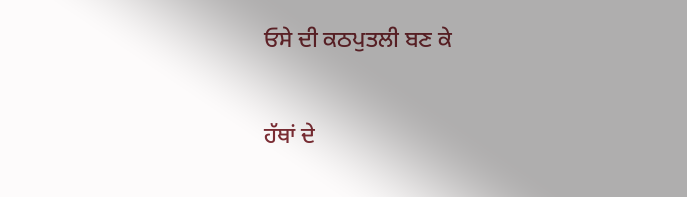ਓਸੇ ਦੀ ਕਠਪੁਤਲੀ ਬਣ ਕੇ

ਹੱਥਾਂ ਦੇ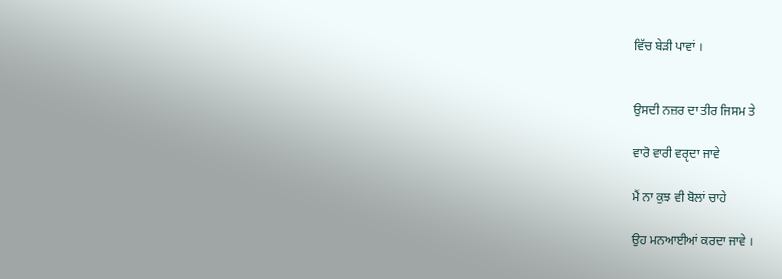ਵਿੱਚ ਬੇੜੀ ਪਾਵਾਂ ।


ਉਸਦੀ ਨਜ਼ਰ ਦਾ ਤੀਰ ਜਿਸਮ ਤੇ

ਵਾਰੋ ਵਾਰੀ ਵਰੵਦਾ ਜਾਵੇ

ਮੈਂ ਨਾ ਕੁਝ ਵੀ ਬੋਲਾਂ ਚਾਹੇ

ਉਹ ਮਨਆਈਆਂ ਕਰਦਾ ਜਾਵੇ ।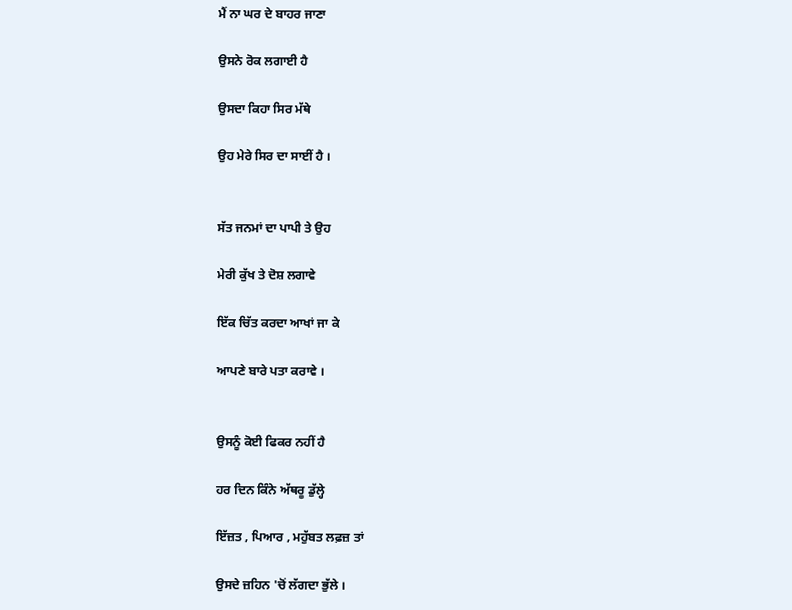ਮੈਂ ਨਾ ਘਰ ਦੇ ਬਾਹਰ ਜਾਣਾ

ਉਸਨੇ ਰੋਕ ਲਗਾਈ ਹੈ

ਉਸਦਾ ਕਿਹਾ ਸਿਰ ਮੱਥੇ

ਉਹ ਮੇਰੇ ਸਿਰ ਦਾ ਸਾਈਂ ਹੈ ।


ਸੱਤ ਜਨਮਾਂ ਦਾ ਪਾਪੀ ਤੇ ਉਹ

ਮੇਰੀ ਕੁੱਖ ਤੇ ਦੋਸ਼ ਲਗਾਵੇ

ਇੱਕ ਚਿੱਤ ਕਰਦਾ ਆਖਾਂ ਜਾ ਕੇ

ਆਪਣੇ ਬਾਰੇ ਪਤਾ ਕਰਾਵੇ ।


ਉਸਨੂੰ ਕੋਈ ਫਿਕਰ ਨਹੀਂ ਹੈ

ਹਰ ਦਿਨ ਕਿੰਨੇ ਅੱਥਰੂ ਡੁੱਲ੍ਹੇ

ਇੱਜ਼ਤ , ਪਿਆਰ , ਮਹੁੱਬਤ ਲਫ਼ਜ਼ ਤਾਂ

ਉਸਦੇ ਜ਼ਹਿਨ 'ਚੋਂ ਲੱਗਦਾ ਭੁੱਲੇ ।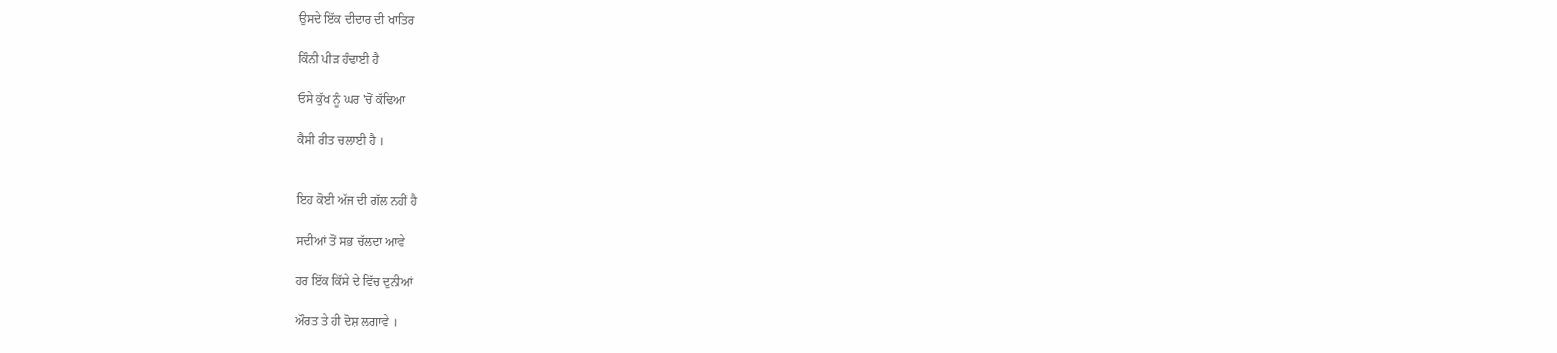ਉਸਦੇ ਇੱਕ ਦੀਦਾਰ ਦੀ ਖਾਤਿਰ

ਕਿੰਨੀ ਪੀੜ ਹੰਢਾਈ ਹੈ

ਓਸੇ ਕੁੱਖ ਨੂੰ ਘਰ 'ਚੋਂ ਕੱਢਿਆ

ਕੈਸੀ ਰੀਤ ਚਲਾਈ ਹੈ ।


ਇਹ ਕੋਈ ਅੱਜ ਦੀ ਗੱਲ ਨਹੀਂ ਹੈ

ਸਦੀਆਂ ਤੋਂ ਸਭ ਚੱਲਦਾ ਆਵੇ

ਹਰ ਇੱਕ ਕਿੱਸੇ ਦੇ ਵਿੱਚ ਦੁਨੀਆਂ

ਔਰਤ ਤੇ ਹੀ ਦੋਸ਼ ਲਗਾਵੇ ।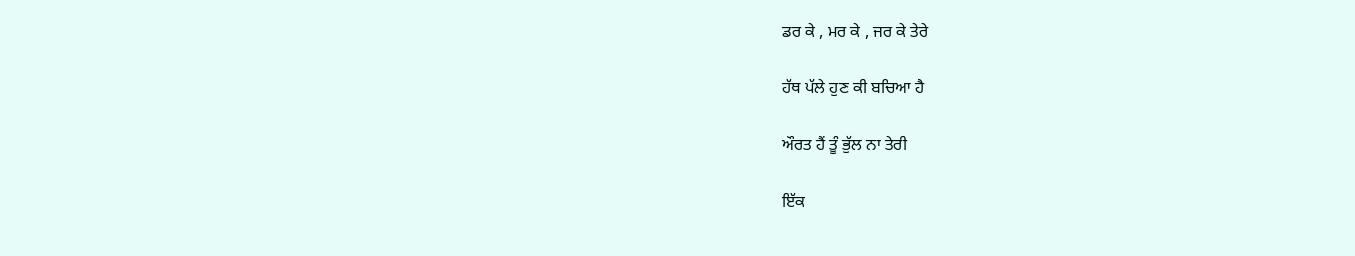ਡਰ ਕੇ , ਮਰ ਕੇ , ਜਰ ਕੇ ਤੇਰੇ

ਹੱਥ ਪੱਲੇ ਹੁਣ ਕੀ ਬਚਿਆ ਹੈ

ਔਰਤ ਹੈਂ ਤੂੰ ਭੁੱਲ ਨਾ ਤੇਰੀ

ਇੱਕ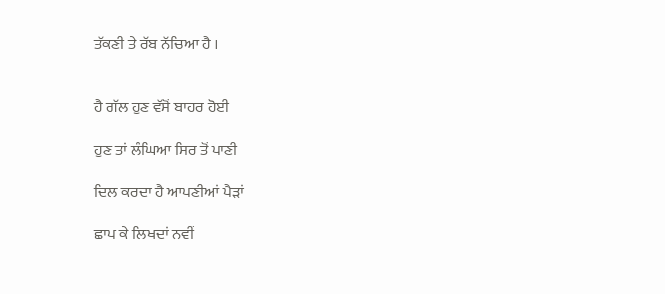ਤੱਕਣੀ ਤੇ ਰੱਬ ਨੱਚਿਆ ਹੈ ।


ਹੈ ਗੱਲ ਹੁਣ ਵੱਸੋਂ ਬਾਹਰ ਹੋਈ

ਹੁਣ ਤਾਂ ਲੰਘਿਆ ਸਿਰ ਤੋਂ ਪਾਣੀ

ਦਿਲ ਕਰਦਾ ਹੈ ਆਪਣੀਆਂ ਪੈੜਾਂ

ਛਾਪ ਕੇ ਲਿਖਦਾਂ ਨਵੀਂ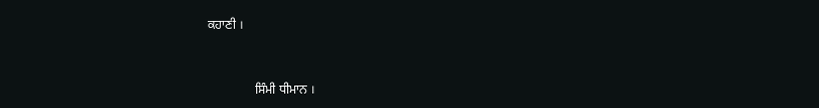ਕਹਾਣੀ ।



               ਸਿੰਮੀ ਧੀਮਾਨ ।